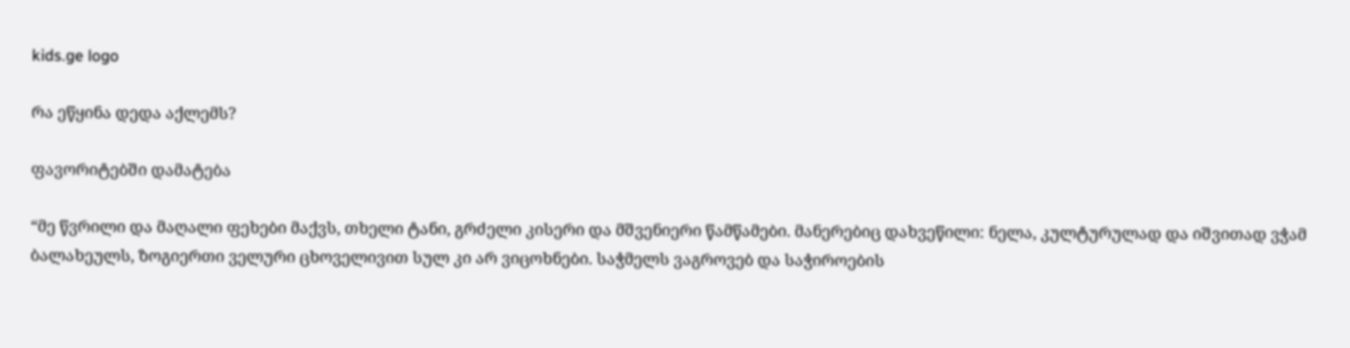kids.ge logo

რა ეწყინა დედა აქლემს?

ფავორიტებში დამატება

“მე წვრილი და მაღალი ფეხები მაქვს, თხელი ტანი, გრძელი კისერი და მშვენიერი წამწამები. მანერებიც დახვეწილი: ნელა, კულტურულად და იშვითად ვჭამ  ბალახეულს, ზოგიერთი ველური ცხოველივით სულ კი არ ვიცოხნები. საჭმელს ვაგროვებ და საჭიროების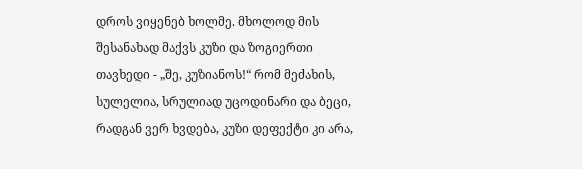დროს ვიყენებ ხოლმე. მხოლოდ მის შესანახად მაქვს კუზი და ზოგიერთი თავხედი - „შე, კუზიანოს!“ რომ მეძახის, სულელია, სრულიად უცოდინარი და ბეცი, რადგან ვერ ხვდება, კუზი დეფექტი კი არა,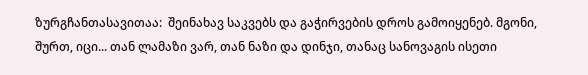ზურგჩანთასავითაა:  შეინახავ საკვებს და გაჭირვების დროს გამოიყენებ. მგონი, შურთ, იცი... თან ლამაზი ვარ, თან ნაზი და დინჯი, თანაც სანოვაგის ისეთი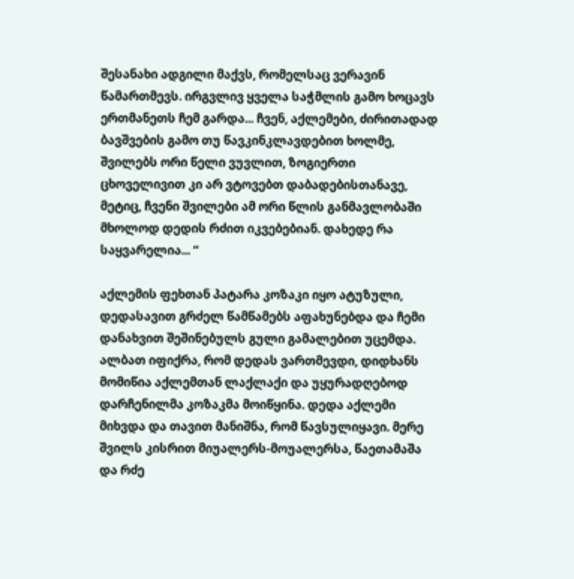შესანახი ადგილი მაქვს, რომელსაც ვერავინ წამართმევს. ირგვლივ ყველა საჭმლის გამო ხოცავს ერთმანეთს ჩემ გარდა... ჩვენ, აქლემები, ძირითადად ბავშვების გამო თუ წავკინკლავდებით ხოლმე, შვილებს ორი წელი ვუვლით, ზოგიერთი ცხოველივით კი არ ვტოვებთ დაბადებისთანავე, მეტიც, ჩვენი შვილები ამ ორი წლის განმავლობაში მხოლოდ დედის რძით იკვებებიან. დახედე რა საყვარელია... “

აქლემის ფეხთან პატარა კოზაკი იყო ატუზული, დედასავით გრძელ წამწამებს აფახუნებდა და ჩემი დანახვით შეშინებულს გული გამალებით უცემდა. ალბათ იფიქრა, რომ დედას ვართმევდი, დიდხანს მომიწია აქლემთან ლაქლაქი და უყურადღებოდ დარჩენილმა კოზაკმა მოიწყინა. დედა აქლემი მიხვდა და თავით მანიშნა, რომ წავსულიყავი. მერე შვილს კისრით მიუალერს-მოუალერსა, წაეთამაშა და რძე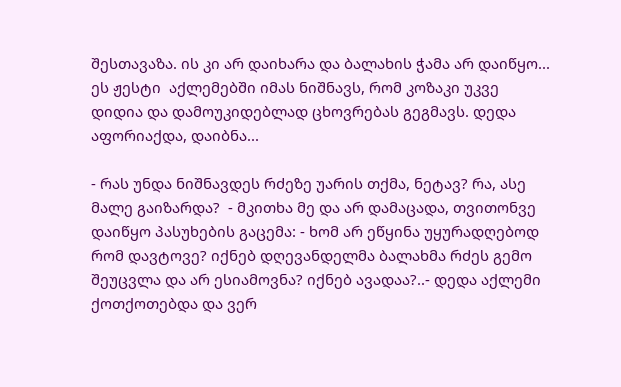შესთავაზა. ის კი არ დაიხარა და ბალახის ჭამა არ დაიწყო... ეს ჟესტი  აქლემებში იმას ნიშნავს, რომ კოზაკი უკვე დიდია და დამოუკიდებლად ცხოვრებას გეგმავს. დედა აფორიაქდა, დაიბნა...

- რას უნდა ნიშნავდეს რძეზე უარის თქმა, ნეტავ? რა, ასე მალე გაიზარდა?  - მკითხა მე და არ დამაცადა, თვითონვე დაიწყო პასუხების გაცემა: - ხომ არ ეწყინა უყურადღებოდ რომ დავტოვე? იქნებ დღევანდელმა ბალახმა რძეს გემო შეუცვლა და არ ესიამოვნა? იქნებ ავადაა?..- დედა აქლემი ქოთქოთებდა და ვერ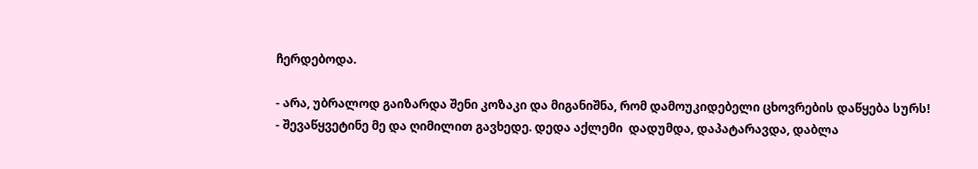ჩერდებოდა.

- არა, უბრალოდ გაიზარდა შენი კოზაკი და მიგანიშნა, რომ დამოუკიდებელი ცხოვრების დაწყება სურს! - შევაწყვეტინე მე და ღიმილით გავხედე. დედა აქლემი  დადუმდა, დაპატარავდა, დაბლა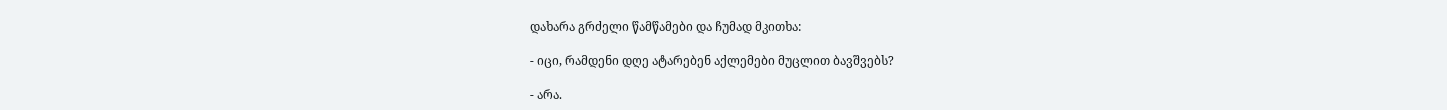დახარა გრძელი წამწამები და ჩუმად მკითხა:

- იცი, რამდენი დღე ატარებენ აქლემები მუცლით ბავშვებს?

- არა.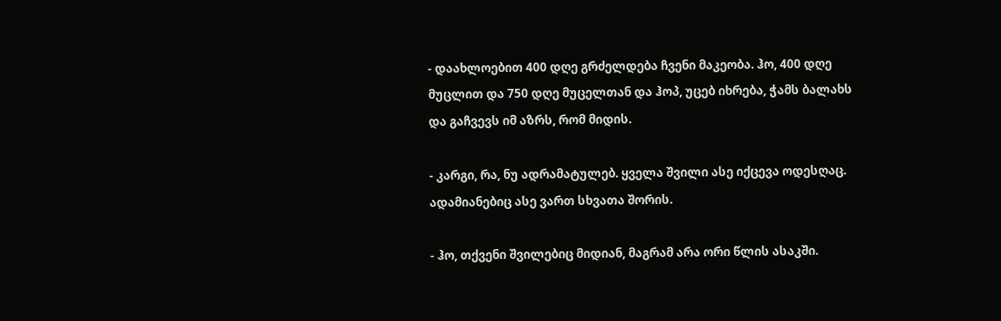- დაახლოებით 400 დღე გრძელდება ჩვენი მაკეობა. ჰო, 400 დღე მუცლით და 750 დღე მუცელთან და ჰოპ, უცებ იხრება, ჭამს ბალახს და გაჩვევს იმ აზრს, რომ მიდის.

- კარგი, რა, ნუ ადრამატულებ. ყველა შვილი ასე იქცევა ოდესღაც. ადამიანებიც ასე ვართ სხვათა შორის.

- ჰო, თქვენი შვილებიც მიდიან, მაგრამ არა ორი წლის ასაკში.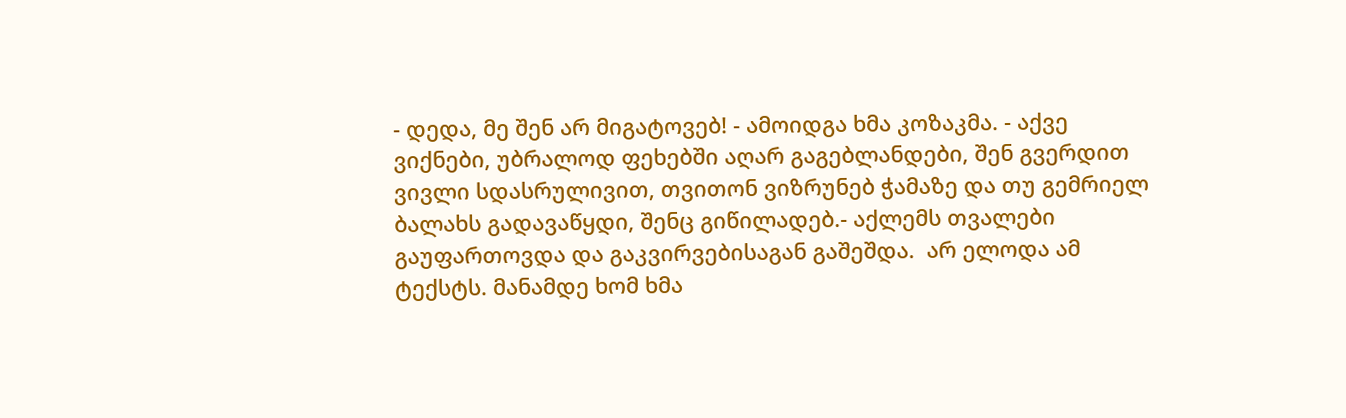- დედა, მე შენ არ მიგატოვებ! - ამოიდგა ხმა კოზაკმა. - აქვე ვიქნები, უბრალოდ ფეხებში აღარ გაგებლანდები, შენ გვერდით ვივლი სდასრულივით, თვითონ ვიზრუნებ ჭამაზე და თუ გემრიელ ბალახს გადავაწყდი, შენც გიწილადებ.- აქლემს თვალები გაუფართოვდა და გაკვირვებისაგან გაშეშდა.  არ ელოდა ამ ტექსტს. მანამდე ხომ ხმა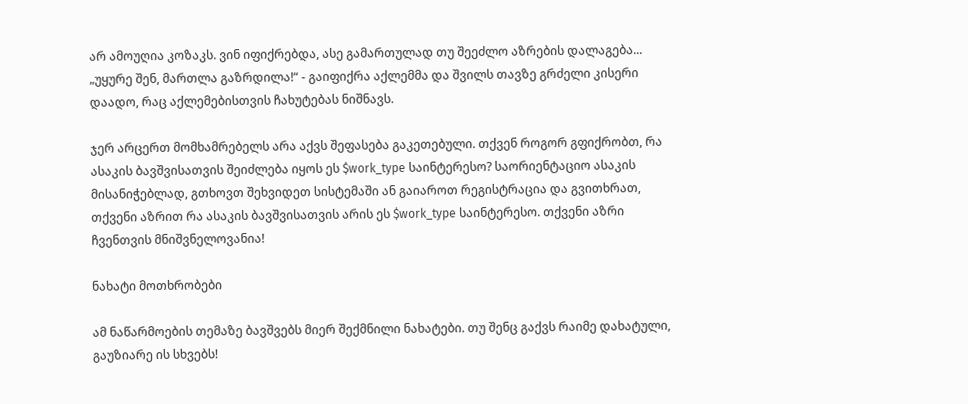არ ამოუღია კოზაკს. ვინ იფიქრებდა, ასე გამართულად თუ შეეძლო აზრების დალაგება... „უყურე შენ, მართლა გაზრდილა!“ - გაიფიქრა აქლემმა და შვილს თავზე გრძელი კისერი დაადო, რაც აქლემებისთვის ჩახუტებას ნიშნავს.

ჯერ არცერთ მომხამრებელს არა აქვს შეფასება გაკეთებული. თქვენ როგორ გფიქრობთ, რა ასაკის ბავშვისათვის შეიძლება იყოს ეს $work_type საინტერესო? საორიენტაციო ასაკის მისანიჭებლად, გთხოვთ შეხვიდეთ სისტემაში ან გაიაროთ რეგისტრაცია და გვითხრათ, თქვენი აზრით რა ასაკის ბავშვისათვის არის ეს $work_type საინტერესო. თქვენი აზრი ჩვენთვის მნიშვნელოვანია!

ნახატი მოთხრობები

ამ ნაწარმოების თემაზე ბავშვებს მიერ შექმნილი ნახატები. თუ შენც გაქვს რაიმე დახატული, გაუზიარე ის სხვებს!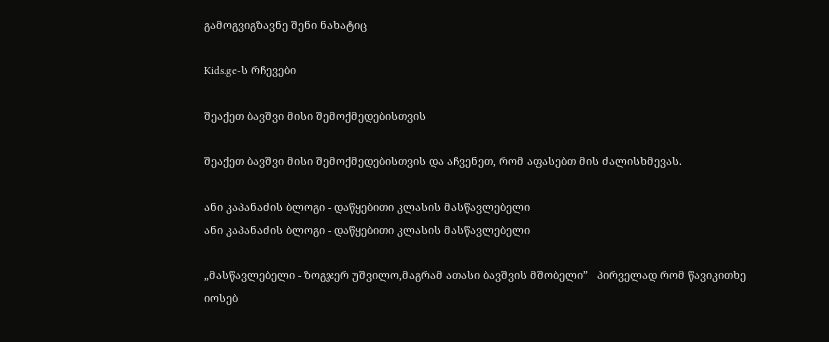გამოგვიგზავნე შენი ნახატიც

Kids.ge-ს რჩევები

შეაქეთ ბავშვი მისი შემოქმედებისთვის

შეაქეთ ბავშვი მისი შემოქმედებისთვის და აჩვენეთ, რომ აფასებთ მის ძალისხმევას.

ანი კაპანაძის ბლოგი - დაწყებითი კლასის მასწავლებელი
ანი კაპანაძის ბლოგი - დაწყებითი კლასის მასწავლებელი

„მასწავლებელი - ზოგჯერ უშვილო,მაგრამ ათასი ბავშვის მშობელი”   პირველად რომ წავიკითხე იოსებ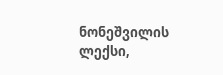ნონეშვილის ლექსი,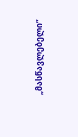„მასწავლებელი”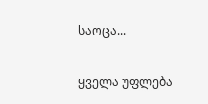საოცა...

ყველა უფლება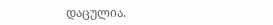დაცულია.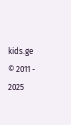kids.ge © 2011 - 2025